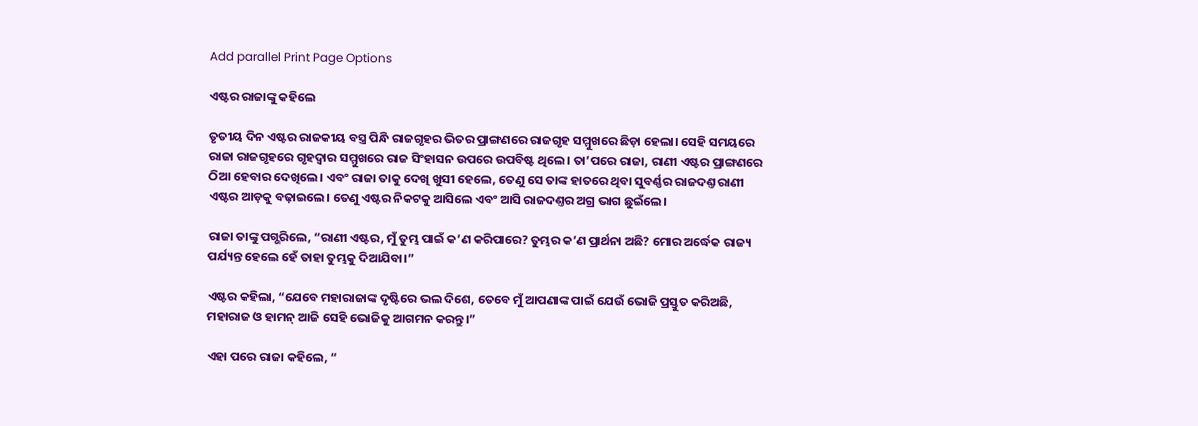Add parallel Print Page Options

ଏଷ୍ଟର ରାଜାଙ୍କୁ କହିଲେ

ତୃତୀୟ ଦିନ ଏଷ୍ଟର ରାଜକୀୟ ବସ୍ତ୍ର ପିନ୍ଧି ରାଜଗୃହର ଭିତର ପ୍ରାଙ୍ଗଣରେ ରାଜଗୃହ ସମ୍ମୁଖରେ ଛିଡ଼ା ହେଲା। ସେହି ସମୟରେ ରାଜା ରାଜଗୃହରେ ଗୃହଦ୍ୱାର ସମ୍ମୁଖରେ ରାଜ ସିଂହାସନ ଉପରେ ଉପବିଷ୍ଟ ଥିଲେ। ତା’ପରେ ରାଜା, ରାଣୀ ଏଷ୍ଟର ପ୍ରାଙ୍ଗଣରେ ଠିଆ ହେବାର ଦେଖିଲେ। ଏବଂ ରାଜା ତାକୁ ଦେଖି ଖୁସୀ ହେଲେ, ତେଣୁ ସେ ତାଙ୍କ ହାତରେ ଥିବା ସୁବର୍ଣ୍ଣର ରାଜଦଣ୍ତ ରାଣୀ ଏଷ୍ଟର ଆଡ଼କୁ ବଢ଼ାଇଲେ। ତେଣୁ ଏଷ୍ଟର ନିକଟକୁ ଆସିଲେ ଏବଂ ଆସି ରାଜଦଣ୍ତର ଅଗ୍ର ଭାଗ ଛୁଇଁଲେ।

ରାଜା ତାଙ୍କୁ ପଗ୍ଭରିଲେ, “ରାଣୀ ଏଷ୍ଟର, ମୁଁ ତୁମ୍ଭ ପାଇଁ କ’ଣ କରିପାରେ? ତୁମ୍ଭର କ’ଣ ପ୍ରାର୍ଥନା ଅଛି? ମୋର ଅର୍ଦ୍ଧେକ ରାଜ୍ୟ ପର୍ଯ୍ୟନ୍ତ ହେଲେ ହେଁ ତାହା ତୁମ୍ଭକୁ ଦିଆଯିବା।”

ଏଷ୍ଟର କହିଲା, “ଯେବେ ମହାରାଜାଙ୍କ ଦୃଷ୍ଟିରେ ଭଲ ଦିଶେ, ତେବେ ମୁଁ ଆପଣାଙ୍କ ପାଇଁ ଯେଉଁ ଭୋଜି ପ୍ରସ୍ତୁତ କରିଅଛି, ମହାରାଜ ଓ ହାମନ୍ ଆଜି ସେହି ଭୋଜିକୁ ଆଗମନ କରନ୍ତୁ।”

ଏହା ପରେ ରାଜା କହିଲେ, “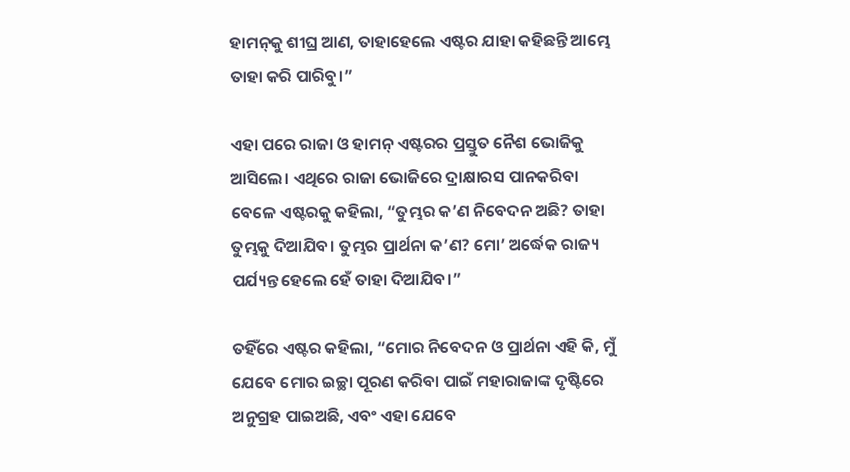ହାମ‌ନ୍‌କୁ ଶୀଘ୍ର ଆଣ, ତାହାହେଲେ ଏଷ୍ଟର ଯାହା କହିଛନ୍ତି ଆମ୍ଭେ ତାହା କରି ପାରିବୁ।”

ଏହା ପରେ ରାଜା ଓ ହାମନ୍ ଏଷ୍ଟରର ପ୍ରସ୍ତୁତ ନୈଶ ଭୋଜିକୁ ଆସିଲେ। ଏଥିରେ ରାଜା ଭୋଜିରେ ଦ୍ରାକ୍ଷାରସ ପାନକରିବା ବେଳେ ଏଷ୍ଟରକୁ କହିଲା, “ତୁମ୍ଭର କ’ଣ ନିବେଦନ ଅଛି? ତାହା ତୁମ୍ଭକୁ ଦିଆଯିବ। ତୁମ୍ଭର ପ୍ରାର୍ଥନା କ’ଣ? ମୋ’ ଅର୍ଦ୍ଧେକ ରାଜ୍ୟ ପର୍ଯ୍ୟନ୍ତ ହେଲେ ହେଁ ତାହା ଦିଆଯିବ।”

ତହିଁରେ ଏଷ୍ଟର କହିଲା, “ମୋର ନିବେଦନ ଓ ପ୍ରାର୍ଥନା ଏହି କି, ମୁଁ ଯେବେ ମୋର ଇଚ୍ଛା ପୂରଣ କରିବା ପାଇଁ ମହାରାଜାଙ୍କ ଦୃଷ୍ଟିରେ ଅନୁଗ୍ରହ ପାଇଅଛି, ଏବଂ ଏହା ଯେବେ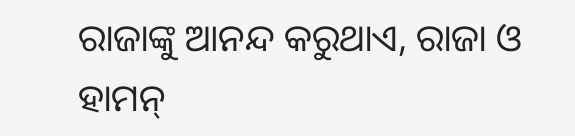ରାଜାଙ୍କୁ ଆନନ୍ଦ କରୁଥାଏ, ରାଜା ଓ ହାମନ୍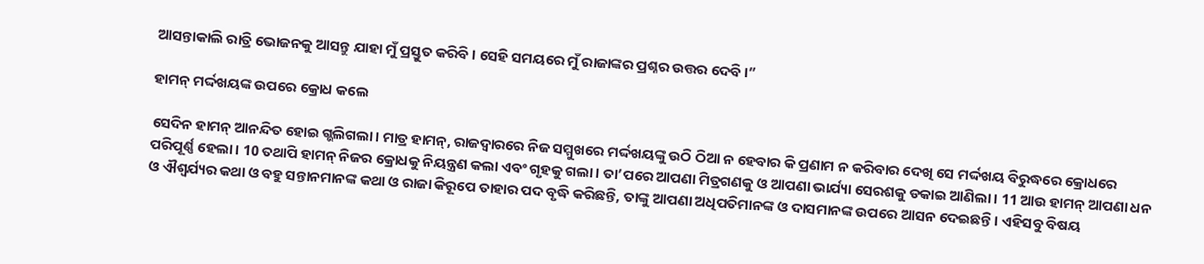ଆସନ୍ତାକାଲି ରାତ୍ରି ଭୋଜନକୁ ଆସନ୍ତୁ ଯାହା ମୁଁ ପ୍ରସ୍ତୁତ କରିବି। ସେହି ସମୟରେ ମୁଁ ରାଜାଙ୍କର ପ୍ରଶ୍ନର ଉତ୍ତର ଦେବି।”

ହାମନ୍ ମର୍ଦ୍ଦଖୟଙ୍କ ଉପରେ କ୍ରୋଧ କଲେ

ସେଦିନ ହାମନ୍ ଆନନ୍ଦିତ ହୋଇ ଗ୍ଭଲିଗଲା। ମାତ୍ର ହାମନ୍, ରାଜଦ୍ୱାରରେ ନିଜ ସମ୍ମୁଖରେ ମର୍ଦ୍ଦଖୟଙ୍କୁ ଉଠି ଠିଆ ନ ହେବାର କି ପ୍ରଣାମ ନ କରିବାର ଦେଖି ସେ ମର୍ଦ୍ଦଖୟ ବିରୁଦ୍ଧରେ କ୍ରୋଧରେ ପରିପୂର୍ଣ୍ଣ ହେଲା। 10 ତଥାପି ହାମନ୍ ନିଜର କ୍ରୋଧକୁ ନିୟନ୍ତ୍ରଣ କଲା ଏବଂ ଗୃହକୁ ଗଲା। ତା’ପରେ ଆପଣା ମିତ୍ରଗଣକୁ ଓ ଆପଣା ଭାର୍ଯ୍ୟା ସେରଶକୁ ଡକାଇ ଆଣିଲା। 11 ଆଉ ହାମନ୍ ଆପଣା ଧନ ଓ ଐଶ୍ୱର୍ଯ୍ୟର କଥା ଓ ବହୁ ସନ୍ତାନମାନଙ୍କ କଥା ଓ ରାଜା କିରୂପେ ତାହାର ପଦ ବୃଦ୍ଧି କରିଛନ୍ତି, ତାଙ୍କୁ ଆପଣା ଅଧିପତିମାନଙ୍କ ଓ ଦାସମାନଙ୍କ ଉପରେ ଆସନ ଦେଇଛନ୍ତି। ଏହିସବୁ ବିଷୟ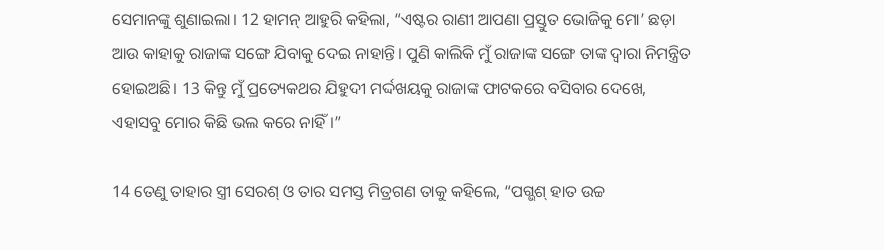ସେମାନଙ୍କୁ ଶୁଣାଇଲା। 12 ହାମନ୍ ଆହୁରି କହିଲା, “ଏଷ୍ଟର ରାଣୀ ଆପଣା ପ୍ରସ୍ତୁତ ଭୋଜିକୁ ମୋ’ ଛଡ଼ା ଆଉ କାହାକୁ ରାଜାଙ୍କ ସଙ୍ଗେ ଯିବାକୁ ଦେଇ ନାହାନ୍ତି। ପୁଣି କାଲିକି ମୁଁ ରାଜାଙ୍କ ସଙ୍ଗେ ତାଙ୍କ ଦ୍ୱାରା ନିମନ୍ତ୍ରିତ ହୋଇଅଛି। 13 କିନ୍ତୁ ମୁଁ ପ୍ରତ୍ୟେକଥର ଯିହୁଦୀ ମର୍ଦ୍ଦଖୟକୁ ରାଜାଙ୍କ ଫାଟକରେ ବସିବାର ଦେଖେ, ଏହାସବୁ ମୋର କିଛି ଭଲ କରେ ନାହିଁ।”

14 ତେଣୁ ତାହାର ସ୍ତ୍ରୀ ସେରଶ୍ ଓ ତାର ସମସ୍ତ ମିତ୍ରଗଣ ତାକୁ କହିଲେ, “ପଗ୍ଭଶ୍ ହାତ ଉଚ୍ଚ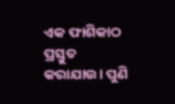ଏକ ଫାଶିକାଠ ପ୍ରସ୍ତୁତ କରାଯାଉ। ପୁଣି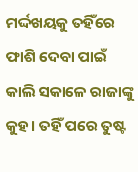ମର୍ଦ୍ଦଖୟକୁ ତହିଁରେ ଫାଶି ଦେବା ପାଇଁ କାଲି ସକାଳେ ରାଜାଙ୍କୁ କୁହ। ତହିଁ ପରେ ତୁଷ୍ଟ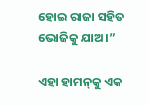ହୋଇ ରାଜା ସହିତ ଭୋଜିକୁ ଯାଅ।”

ଏହା ହାମ‌ନ୍‌କୁ ଏକ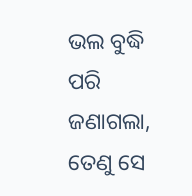ଭଲ ବୁଦ୍ଧି ପରି ଜଣାଗଲା, ତେଣୁ ସେ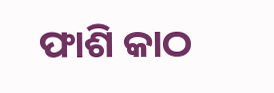ଫାଶି କାଠ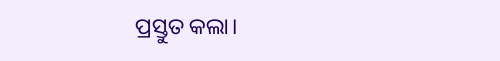ପ୍ରସ୍ତୁତ କଲା।